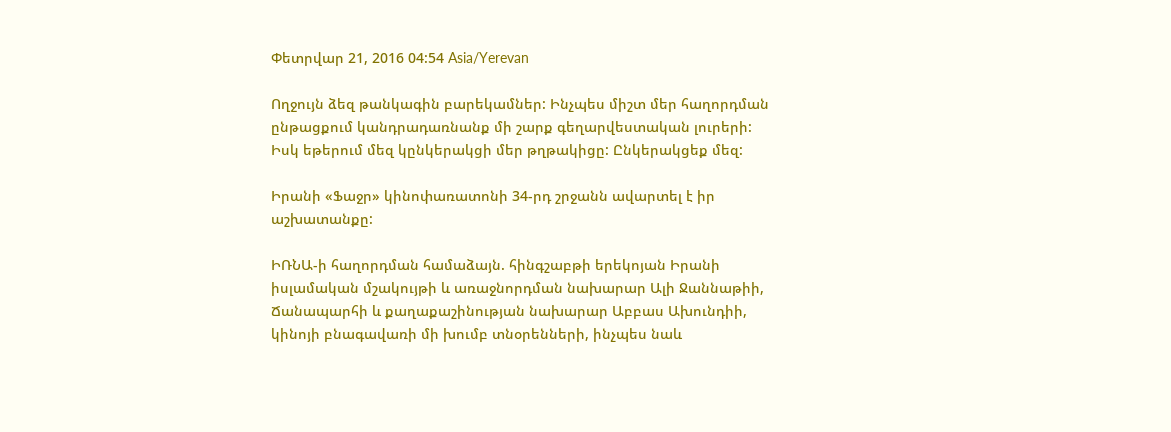Փետրվար 21, 2016 04:54 Asia/Yerevan

Ողջույն ձեզ թանկագին բարեկամներ: Ինչպես միշտ մեր հաղորդման ընթացքում կանդրադառնանք մի շարք գեղարվեստական լուրերի: Իսկ եթերում մեզ կընկերակցի մեր թղթակիցը: Ընկերակցեք մեզ:

Իրանի «Ֆաջր» կինոփառատոնի 34-րդ շրջանն ավարտել է իր աշխատանքը:

ԻՌՆԱ-ի հաղորդման համաձայն. հինգշաբթի երեկոյան Իրանի իսլամական մշակույթի և առաջնորդման նախարար Ալի Ջաննաթիի, Ճանապարհի և քաղաքաշինության նախարար Աբբաս Ախունդիի, կինոյի բնագավառի մի խումբ տնօրենների, ինչպես նաև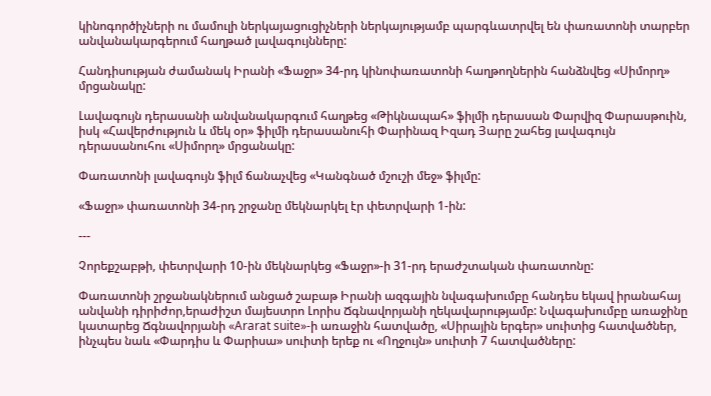կինոգործիչների ու մամուլի ներկայացուցիչների ներկայությամբ պարգևատրվել են փառատոնի տարբեր անվանակարգերում հաղթած լավագույնները:

Հանդիսության ժամանակ Իրանի «Ֆաջր» 34-րդ կինոփառատոնի հաղթողներին հանձնվեց «Սիմորղ» մրցանակը:

Լավագույն դերասանի անվանակարգում հաղթեց «Թիկնապահ» ֆիլմի դերասան Փարվիզ Փարասթուին, իսկ «Հավերժություն և մեկ օր» ֆիլմի դերասանուհի Փարինազ Իզադ Յարը շահեց լավագույն դերասանուհու «Սիմորղ» մրցանակը:

Փառատոնի լավագույն ֆիլմ ճանաչվեց «Կանգնած մշուշի մեջ» ֆիլմը:

«Ֆաջր» փառատոնի 34-րդ շրջանը մեկնարկել էր փետրվարի 1-ին:

---

Չորեքշաբթի, փետրվարի 10-ին մեկնարկեց «Ֆաջր»-ի 31-րդ երաժշտական փառատոնը:

Փառատոնի շրջանակներում անցած շաբաթ Իրանի ազգային նվագախումբը հանդես եկավ իրանահայ անվանի դիրիժոր,երաժիշտ մայեստրո Լորիս Ճգնավորյանի ղեկավարությամբ: Նվագախումբը առաջինը կատարեց Ճգնավորյանի «Ararat suite»-ի առաջին հատվածը, «Սիրային երգեր» սուիտից հատվածներ, ինչպես նաև «Փարդիս և Փարիսա» սուիտի երեք ու «Ողջույն» սուիտի 7 հատվածները: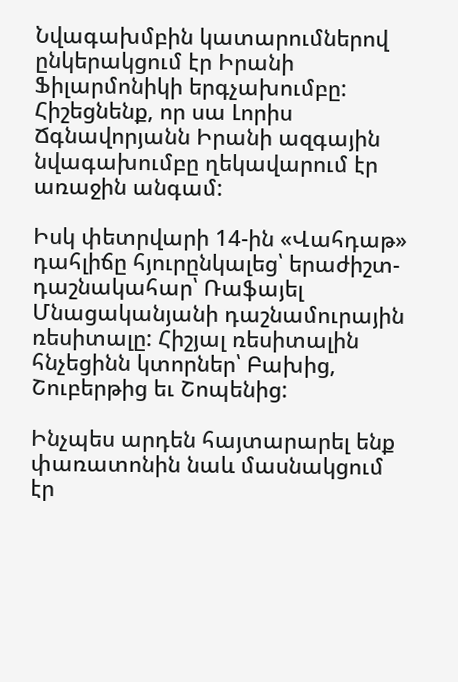Նվագախմբին կատարումներով ընկերակցում էր Իրանի Ֆիլարմոնիկի երգչախումբը: Հիշեցնենք, որ սա Լորիս Ճգնավորյանն Իրանի ազգային նվագախումբը ղեկավարում էր առաջին անգամ:

Իսկ փետրվարի 14-ին «Վահդաթ» դահլիճը հյուրընկալեց՝ երաժիշտ-դաշնակահար՝ Ռաֆայել Մնացականյանի դաշնամուրային ռեսիտալը: Հիշյալ ռեսիտալին հնչեցինն կտորներ՝ Բախից, Շուբերթից եւ Շոպենից:

Ինչպես արդեն հայտարարել ենք փառատոնին նաև մասնակցում էր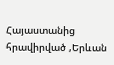Հայաստանից հրավիրված ,Երևան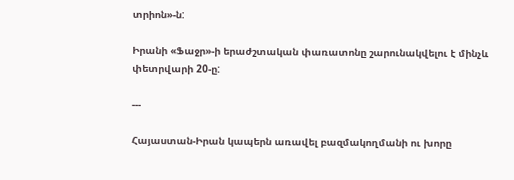տրիոն»-ն:

Իրանի «Ֆաջր»-ի երաժշտական փառատոնը շարունակվելու է մինչև փետրվարի 20-ը:

---

Հայաստան-Իրան կապերն առավել բազմակողմանի ու խորը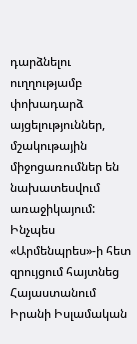դարձնելու ուղղությամբ փոխադարձ այցելություններ, մշակութային միջոցառումներ են նախատեսվում առաջիկայում: Ինչպես «Արմենպրես»-ի հետ զրույցում հայտնեց Հայաստանում Իրանի Իսլամական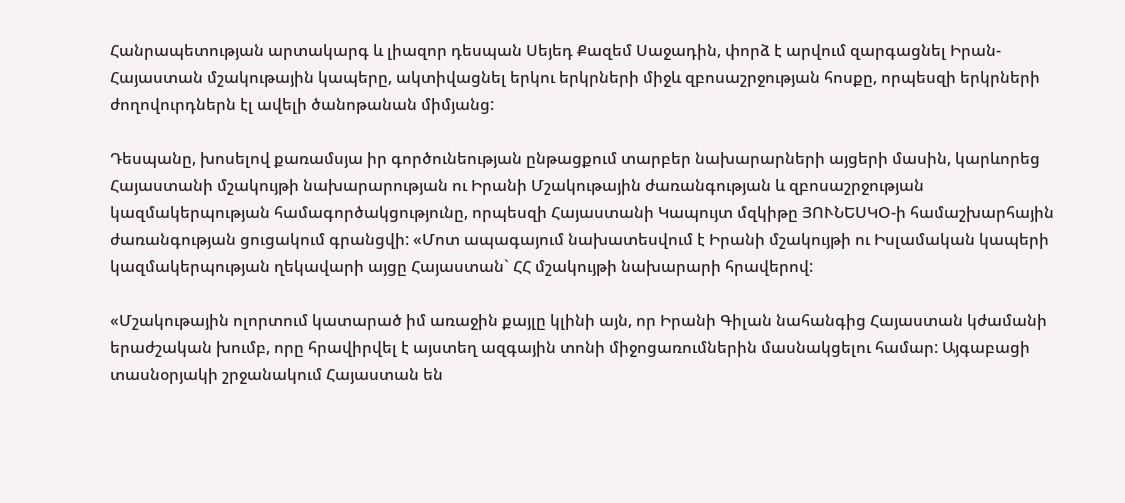Հանրապետության արտակարգ և լիազոր դեսպան Սեյեդ Քազեմ Սաջադին, փորձ է արվում զարգացնել Իրան-Հայաստան մշակութային կապերը, ակտիվացնել երկու երկրների միջև զբոսաշրջության հոսքը, որպեսզի երկրների ժողովուրդներն էլ ավելի ծանոթանան միմյանց:

Դեսպանը, խոսելով քառամսյա իր գործունեության ընթացքում տարբեր նախարարների այցերի մասին, կարևորեց Հայաստանի մշակույթի նախարարության ու Իրանի Մշակութային ժառանգության և զբոսաշրջության կազմակերպության համագործակցությունը, որպեսզի Հայաստանի Կապույտ մզկիթը ՅՈՒՆԵՍԿՕ-ի համաշխարհային ժառանգության ցուցակում գրանցվի: «Մոտ ապագայում նախատեսվում է Իրանի մշակույթի ու Իսլամական կապերի կազմակերպության ղեկավարի այցը Հայաստան` ՀՀ մշակույթի նախարարի հրավերով:

«Մշակութային ոլորտում կատարած իմ առաջին քայլը կլինի այն, որ Իրանի Գիլան նահանգից Հայաստան կժամանի երաժշական խումբ, որը հրավիրվել է այստեղ ազգային տոնի միջոցառումներին մասնակցելու համար: Այգաբացի տասնօրյակի շրջանակում Հայաստան են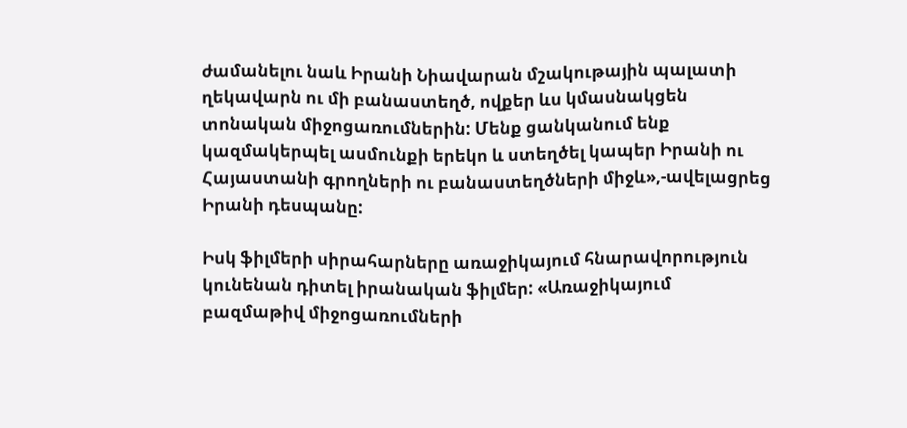ժամանելու նաև Իրանի Նիավարան մշակութային պալատի ղեկավարն ու մի բանաստեղծ, ովքեր ևս կմասնակցեն տոնական միջոցառումներին: Մենք ցանկանում ենք կազմակերպել ասմունքի երեկո և ստեղծել կապեր Իրանի ու Հայաստանի գրողների ու բանաստեղծների միջև»,-ավելացրեց Իրանի դեսպանը:

Իսկ ֆիլմերի սիրահարները առաջիկայում հնարավորություն կունենան դիտել իրանական ֆիլմեր: «Առաջիկայում բազմաթիվ միջոցառումների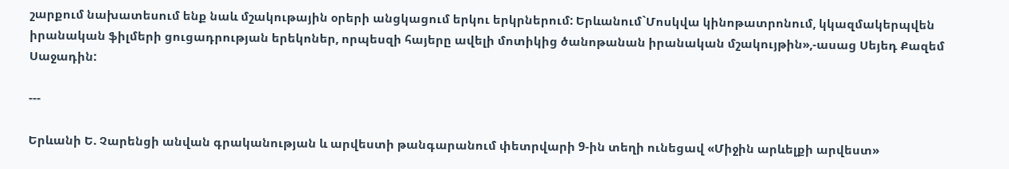շարքում նախատեսում ենք նաև մշակութային օրերի անցկացում երկու երկրներում: Երևանում`Մոսկվա կինոթատրոնում, կկազմակերպվեն իրանական ֆիլմերի ցուցադրության երեկոներ, որպեսզի հայերը ավելի մոտիկից ծանոթանան իրանական մշակույթին»,-ասաց Սեյեդ Քազեմ Սաջադին:

---

Երևանի Ե. Չարենցի անվան գրականության և արվեստի թանգարանում փետրվարի 9-ին տեղի ունեցավ «Միջին արևելքի արվեստ»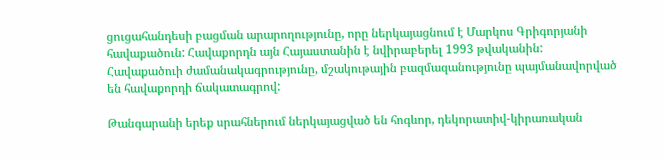ցուցահանդեսի բացման արարողությունը, որը ներկայացնում է Մարկոս Գրիգորյանի հավաքածուն: Հավաքորդն այն Հայաստանին է նվիրաբերել 1993 թվականին: Հավաքածուի ժամանակագրությունը, մշակութային բազմազանությունը պայմանավորված են հավաքորդի ճակատագրով:

Թանգարանի երեք սրահներում ներկայացված են հոգևոր, դեկորատիվ-կիրառական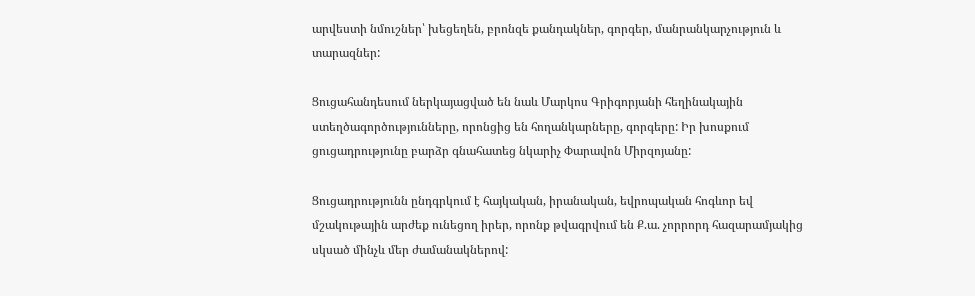արվեստի նմուշներ՝ խեցեղեն, բրոնզե քանդակներ, գորգեր, մանրանկարչություն և տարազներ:

Ցուցահանդեսում ներկայացված են նաև Մարկոս Գրիգորյանի հեղինակային ստեղծագործությունները, որոնցից են հողանկարները, գորգերը: Իր խոսքում ցուցադրությունը բարձր գնահատեց նկարիչ Փարավոն Միրզոյանը:

Ցուցադրությունն ընդգրկում է հայկական, իրանական, եվրոպական հոգևոր եվ մշակութային արժեք ունեցող իրեր, որոնք թվագրվում են Ք.ա. չորրորդ հազարամյակից սկսած մինչև մեր ժամանակներով: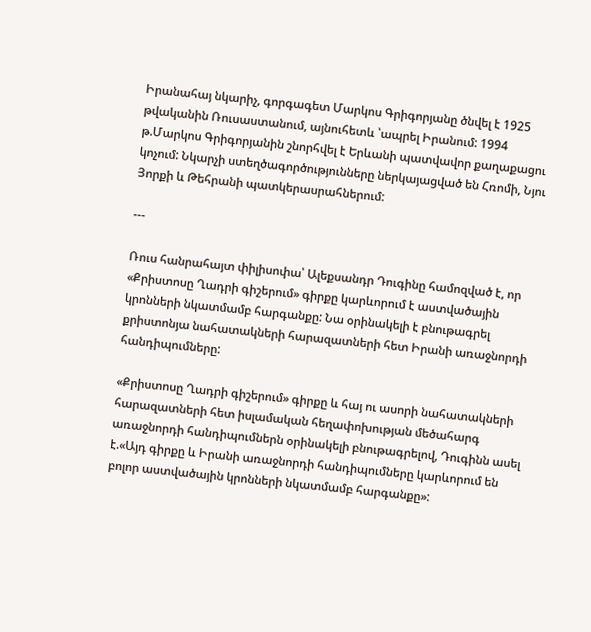Իրանահայ նկարիչ, գորգագետ Մարկոս Գրիգորյանը ծնվել է 1925 թվականին Ռուսաստանում, այնուհետև ՝ապրել Իրանում: 1994 թ.Մարկոս Գրիգորյանին շնորհվել է Երևանի պատվավոր քաղաքացու կոչում: Նկարչի ստեղծագործությունները ներկայացված են Հռոմի, Նյու Յորքի և Թեհրանի պատկերասրահներում:

---

Ռուս հանրահայտ փիլիսոփա՝ Ալեքսանդր Դուգինը համոզված է, որ «Քրիստոսը Ղադրի գիշերում» գիրքը կարևորում է աստվածային կրոնների նկատմամբ հարգանքը: Նա օրինակելի է բնութագրել քրիստոնյա նահատակների հարազատների հետ Իրանի առաջնորդի հանդիպումները:

«Քրիստոսը Ղադրի գիշերում» գիրքը և հայ ու ասորի նահատակների հարազատների հետ իսլամական հեղափոխության մեծահարգ առաջնորդի հանդիպումներն օրինակելի բնութագրելով, Դուգինն ասել է.«Այդ գիրքը և Իրանի առաջնորդի հանդիպումները կարևորում են բոլոր աստվածային կրոնների նկատմամբ հարգանքը»: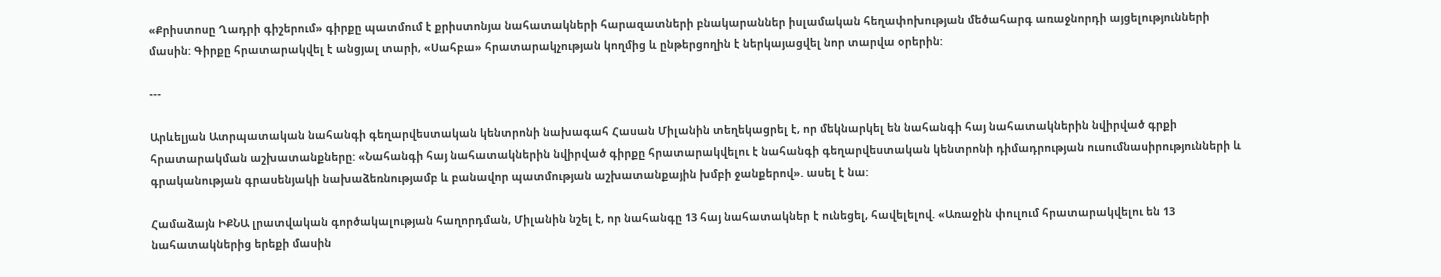«Քրիստոսը Ղադրի գիշերում» գիրքը պատմում է քրիստոնյա նահատակների հարազատների բնակարաններ իսլամական հեղափոխության մեծահարգ առաջնորդի այցելությունների մասին: Գիրքը հրատարակվել է անցյալ տարի, «Սահբա» հրատարակչության կողմից և ընթերցողին է ներկայացվել նոր տարվա օրերին:

---

Արևելյան Ատրպատական նահանգի գեղարվեստական կենտրոնի նախագահ Հասան Միլանին տեղեկացրել է, որ մեկնարկել են նահանգի հայ նահատակներին նվիրված գրքի հրատարակման աշխատանքները: «Նահանգի հայ նահատակներին նվիրված գիրքը հրատարակվելու է նահանգի գեղարվեստական կենտրոնի դիմադրության ուսումնասիրությունների և գրականության գրասենյակի նախաձեռնությամբ և բանավոր պատմության աշխատանքային խմբի ջանքերով». ասել է նա:

Համաձայն ԻՔՆԱ լրատվական գործակալության հաղորդման, Միլանին նշել է, որ նահանգը 13 հայ նահատակներ է ունեցել, հավելելով. «Առաջին փուլում հրատարակվելու են 13 նահատակներից երեքի մասին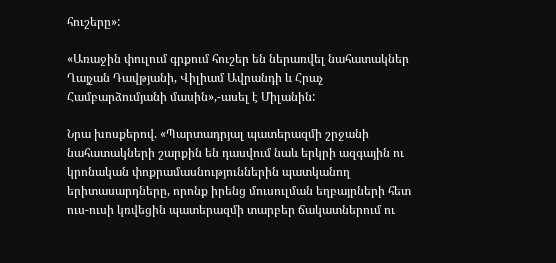հուշերը»:

«Առաջին փուլում գրքում հուշեր են ներառվել նահատակներ Ղայչան Դավթյանի, Վիլիամ Ավրանդի և Հրաչ Համբարձումյանի մասին»,-ասել է Միլանին:

Նրա խոսքերով. «Պարտադրյալ պատերազմի շրջանի նահատակների շարքին են դասվում նաև երկրի ազգային ու կրոնական փոքրամասնություններին պատկանող երիտասարդները, որոնք իրենց մուսուլման եղբայրների հետ ուս-ուսի կռվեցին պատերազմի տարբեր ճակատներում ու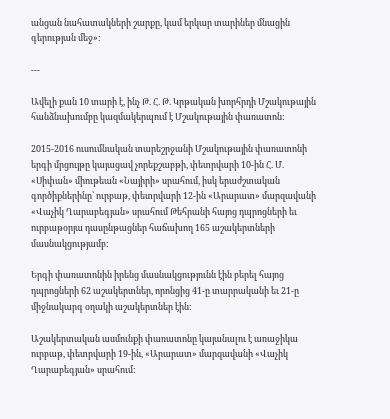անցան նահատակների շարքը, կամ երկար տարիներ մնացին գերության մեջ»:

---

Ավելի քան 10 տարի է, ինչ Թ. Հ. Թ. Կրթական խորհրդի Մշակութային հանձնախումբը կազմակերպում է Մշակութային փառատոն:

2015-2016 ուսումնական տարեշրջանի Մշակութային փառատոնի երգի մրցույթը կայացավ չորեքշաբթի, փետրվարի 10-ին Հ. Մ. «Սիփան» միութեան «Նայիրի» սրահում, իսկ երաժշտական գործիքներինը՝ ուրբաթ, փետրվարի 12-ին «Արարատ» մարզավանի «Վաչիկ Ղարաբեգյան» սրահում Թեհրանի հայոց դպրոցների եւ ուրբաթօրյա դասընթացներ հաճախող 165 աշակերտների մասնակցությամբ:

Երգի փառատոնին իրենց մասնակցությունն էին բերել հայոց դպրոցների 62 աշակերտներ, որոնցից 41-ը տարրականի եւ 21-ը միջնակարգ օղակի աշակերտներ էին:

Աշակերտական ասմունքի փառատոնը կայանալու է առաջիկա ուրբաթ, փետրվարի 19-ին, «Արարատ» մարզավանի «Վաչիկ Ղարաբեգյան» սրահում: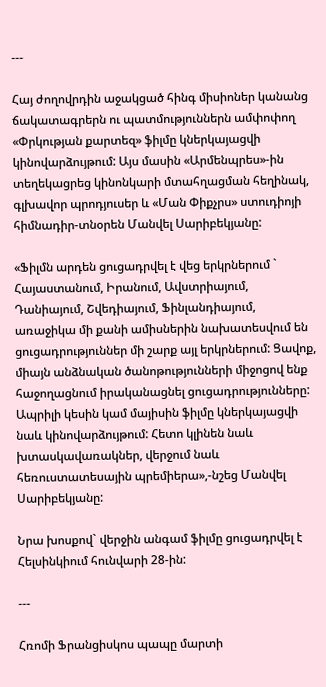---

Հայ ժողովրդին աջակցած հինգ միսիոներ կանանց ճակատագրերն ու պատմություններն ամփոփող «Փրկության քարտեզ» ֆիլմը կներկայացվի կինովարձույթում: Այս մասին «Արմենպրես»-ին տեղեկացրեց կինոնկարի մտահղացման հեղինակ, գլխավոր պրոդյուսեր և «Ման Փիքչրս» ստուդիոյի հիմնադիր-տնօրեն Մանվել Սարիբեկյանը:

«Ֆիլմն արդեն ցուցադրվել է վեց երկրներում ` Հայաստանում, Իրանում, Ավստրիայում, Դանիայում, Շվեդիայում, Ֆինլանդիայում, առաջիկա մի քանի ամիսներին նախատեսվում են ցուցադրություններ մի շարք այլ երկրներում: Ցավոք, միայն անձնական ծանոթությունների միջոցով ենք հաջողացնում իրականացնել ցուցադրությունները: Ապրիլի կեսին կամ մայիսին ֆիլմը կներկայացվի նաև կինովարձույթում: Հետո կլինեն նաև խտասկավառակներ, վերջում նաև հեռուստատեսային պրեմիերա»,-նշեց Մանվել Սարիբեկյանը:

Նրա խոսքով` վերջին անգամ ֆիլմը ցուցադրվել է Հելսինկիում հունվարի 28-ին:

---

Հռոմի Ֆրանցիսկոս պապը մարտի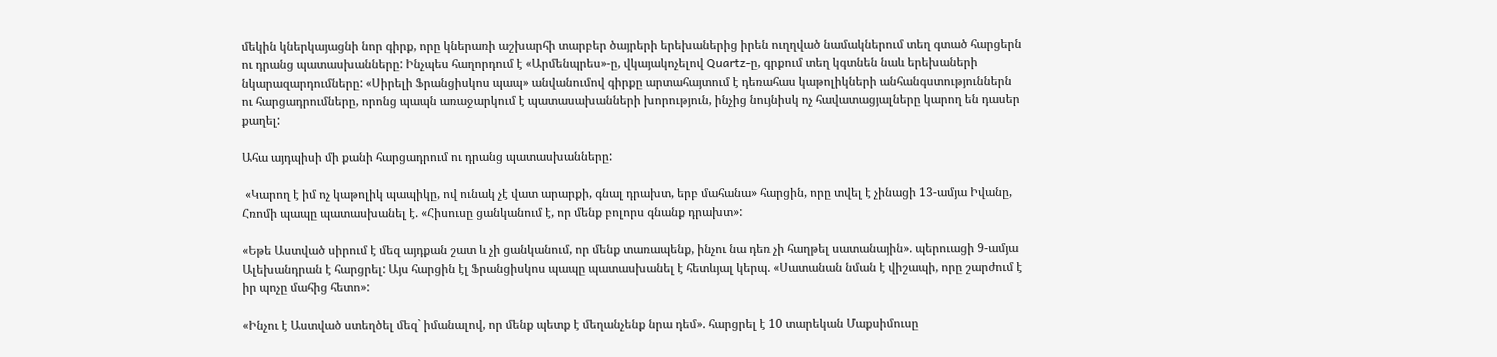մեկին կներկայացնի նոր գիրք, որը կներառի աշխարհի տարբեր ծայրերի երեխաներից իրեն ուղղված նամակներում տեղ գտած հարցերն ու դրանց պատասխանները: Ինչպես հաղորդում է «Արմենպրես»-ը, վկայակոչելով Quartz-ը, գրքում տեղ կգտնեն նաև երեխաների նկարազարդումները: «Սիրելի Ֆրանցիսկոս պապ» անվանումով գիրքը արտահայտում է դեռահաս կաթոլիկների անհանգստություններն ու հարցադրումները, որոնց պապն առաջարկում է պատասախանների խորություն, ինչից նույնիսկ ոչ հավատացյալները կարող են դասեր քաղել:

Ահա այդպիսի մի քանի հարցադրում ու դրանց պատասխանները:

 «Կարող է իմ ոչ կաթոլիկ պապիկը, ով ունակ չէ վատ արարքի, գնալ դրախտ, երբ մահանա» հարցին, որը տվել է չինացի 13-ամյա Իվանը, Հռոմի պապը պատասխանել է. «Հիսուսը ցանկանում է, որ մենք բոլորս գնանք դրախտ»:

«Եթե Աստված սիրում է մեզ այդքան շատ և չի ցանկանում, որ մենք տառապենք, ինչու նա դեռ չի հաղթել սատանային». պերուացի 9-ամյա Ալեխանդրան է հարցրել: Այս հարցին էլ Ֆրանցիսկոս պապը պատասխանել է հետևյալ կերպ. «Սատանան նման է վիշապի, որը շարժում է իր պոչը մահից հետո»:

«Ինչու է Աստված ստեղծել մեզ` իմանալով, որ մենք պետք է մեղանչենք նրա դեմ». հարցրել է 10 տարեկան Մաքսիմուսը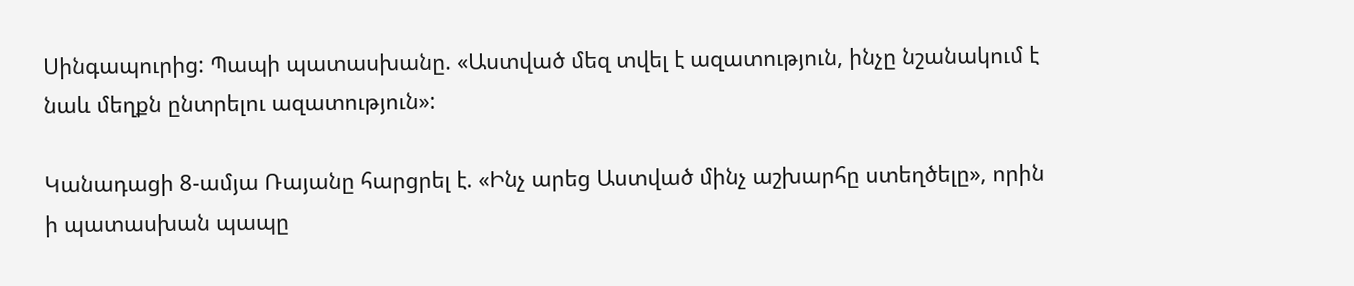Սինգապուրից: Պապի պատասխանը. «Աստված մեզ տվել է ազատություն, ինչը նշանակում է նաև մեղքն ընտրելու ազատություն»:

Կանադացի 8-ամյա Ռայանը հարցրել է. «Ինչ արեց Աստված մինչ աշխարհը ստեղծելը», որին ի պատասխան պապը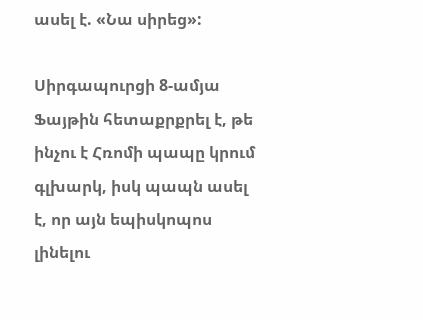ասել է. «Նա սիրեց»:

Սիրգապուրցի 8-ամյա Ֆայթին հետաքրքրել է, թե ինչու է Հռոմի պապը կրում գլխարկ, իսկ պապն ասել է, որ այն եպիսկոպոս լինելու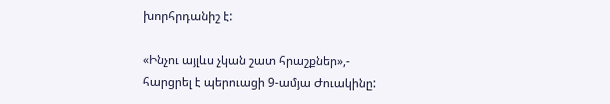խորհրդանիշ է:

«Ինչու այլևս չկան շատ հրաշքներ»,- հարցրել է պերուացի 9-ամյա Ժուակինը: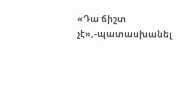«Դա ճիշտ չէ»,-պատասխանել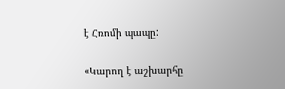է Հռոմի պապը:

«Կարող է աշխարհը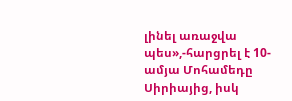լինել առաջվա պես»,-հարցրել է 10-ամյա Մոհամեդը Սիրիայից, իսկ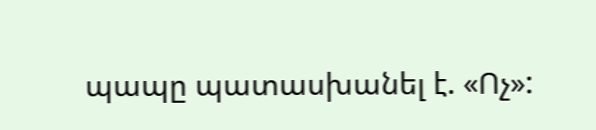պապը պատասխանել է. «Ոչ»: